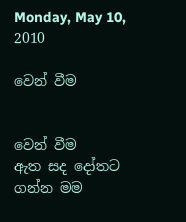Monday, May 10, 2010

වෙන් වීම


වෙන් වීම
ඇත සද ‍‍‍දෝතට ගන්න මම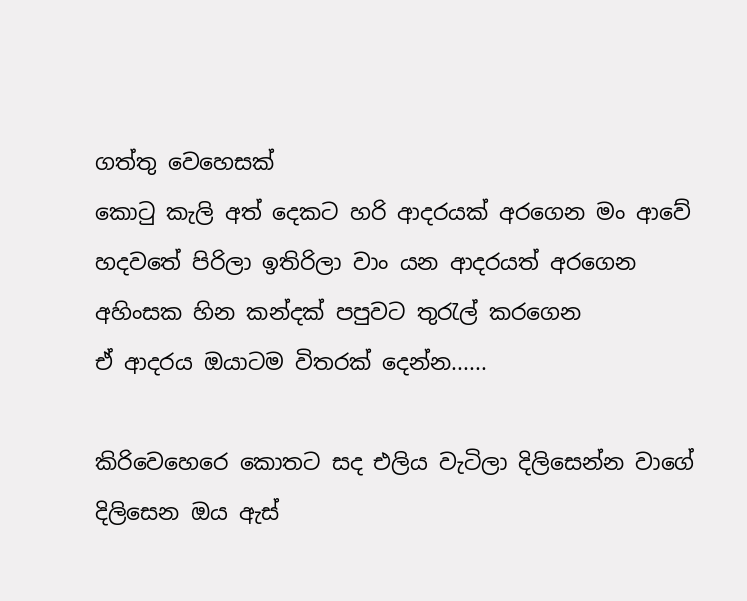ගත්තු ‍‍‍‍‍වෙහෙසක්
කොටු කැලි අත් ‍‍දෙකට හරි ආදරයක් අර‍‍ගෙන මං ආ‍වේ
හදව‍තේ පිරිලා ඉතිරිලා වාං යන ආදරයත් අර‍‍ගෙන
අහිංසක හින කන්දක් පපුවට තුරැල් කර‍‍‍ගෙන
ඒ ආදරය ඔයාටම විතරක් ‍‍දෙන්න......

කිරි‍වෙහෙ‍රෙ ‍‍කොතට සද එලිය වැටිලා දිලි‍‍සෙන්න වා‍‍ගේ
දිලි‍සෙන ඔය ඇස්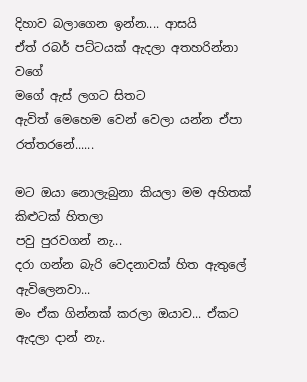දිහාව බලා‍‍ගෙන ඉන්න.... ආසයි
ඒත් රබර් පට්ටයක් ඇදලා අතහරින්නා ව‍ගේ
ම‍ගේ ඇස් ලගට සිතට ඇවිත් ‍මෙ‍‍හෙම ‍‍වෙන්‍ ‍‍‍වෙලා යන්න ඒපා
රත්තර‍නේ......

මට ඔයා ‍‍නොලැබුනා කියලා මම අහිතක් කිළුටක් හිතලා
පවු පුරවගන්‍ නැ...
දරා ගන්න බැරි ‍‍වෙදනාවක් හිත ඇතු‍ලේ ඇවි‍‍ලෙනවා...
මං ඒක ගින්නක් කරලා ඔයාව... ඒකට ඇදලා දාන් නැ..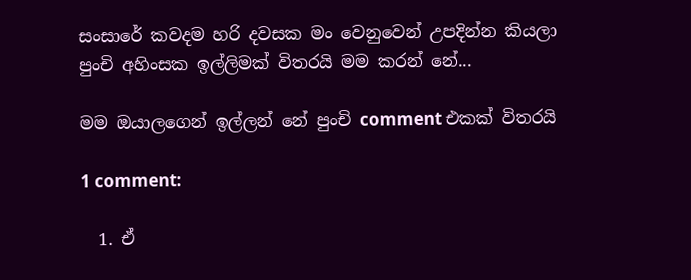සංසා‍රේ කවදම හරි දවසක මං ‍‍වෙනු‍‍වෙන් උපදින්න කියලා
පුංචි අහිංසක ඉල්ලිමක් විතරයි මම කරන් ‍නේ...

මම ඔයාල‍‍ගෙන් ඉල්ලන් නේ පුංචි comment එකක් විතරයි

1 comment:

  1. ඒ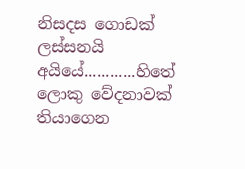නිසදස ගොඩක් ලස්සනයි අයියේ............හිතේ ලොකු වේදනාවක් තියාගෙන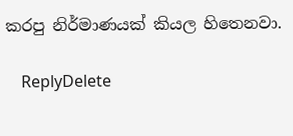කරපු නිර්මාණයක් කියල හිතෙනවා.

    ReplyDelete